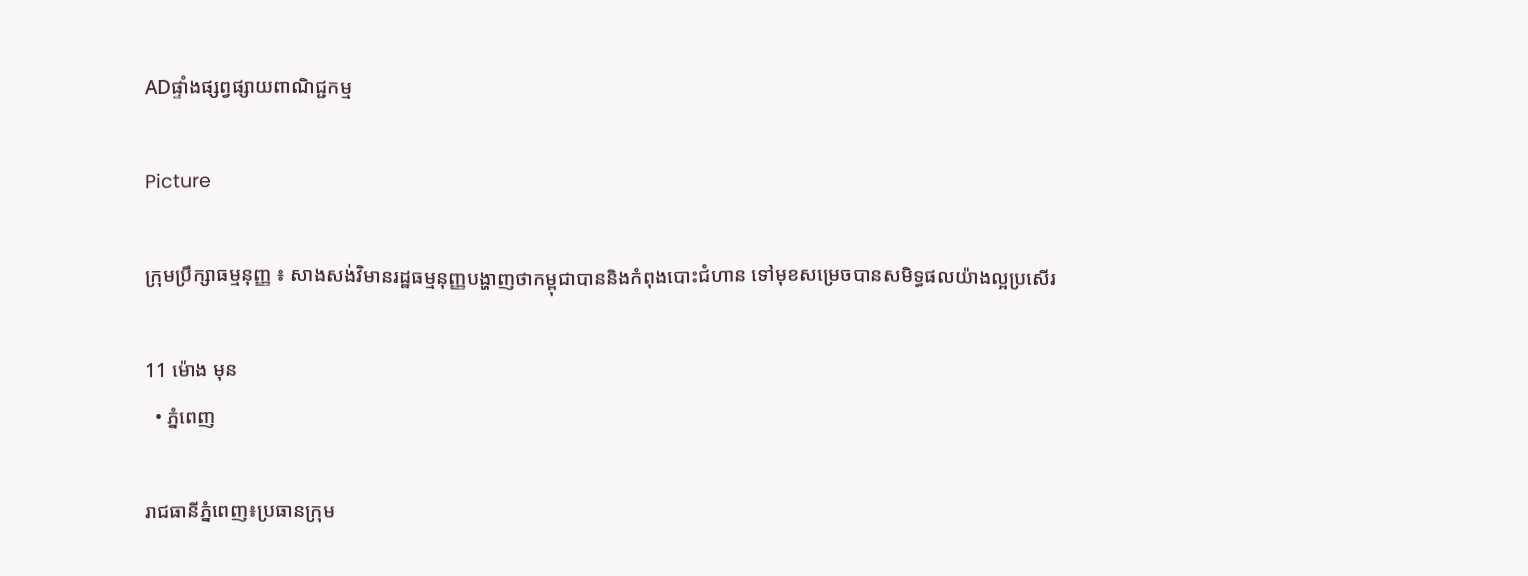ADផ្ទាំងផ្សព្វផ្សាយពាណិជ្ជកម្ម

Picture

ក្រុមប្រឹក្សាធម្មនុញ្ញ ៖ សាងសង់វិមានរដ្ឋធម្មនុញ្ញបង្ហាញថាកម្ពុជាបាននិងកំពុងបោះជំហាន ទៅមុខសម្រេចបានសមិទ្ធផលយ៉ាងល្អប្រសើរ

11 ម៉ោង មុន
  • ភ្នំពេញ

រាជធានីភ្នំពេញ៖ប្រធានក្រុម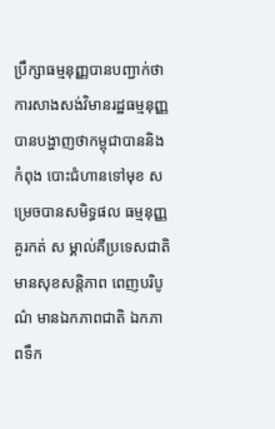ប្រឹក្សាធម្មនុញ្ញបានបញ្ជាក់ថាការសាងសង់វិមានរដ្ឋធម្មនុញ្ញបានបង្ហាញថាកម្ពុជាបាននិងកំពុង បោះជំហានទៅមុខ សម្រេចបានសមិទ្ធផល ធម្មនុញ្ញ គួរកត់ ស ម្គាល់គឺប្រទេសជាតិមានសុខសន្តិភាព ពេញបរិបូណ៌ មានឯកភាពជាតិ ឯកភាពទឹក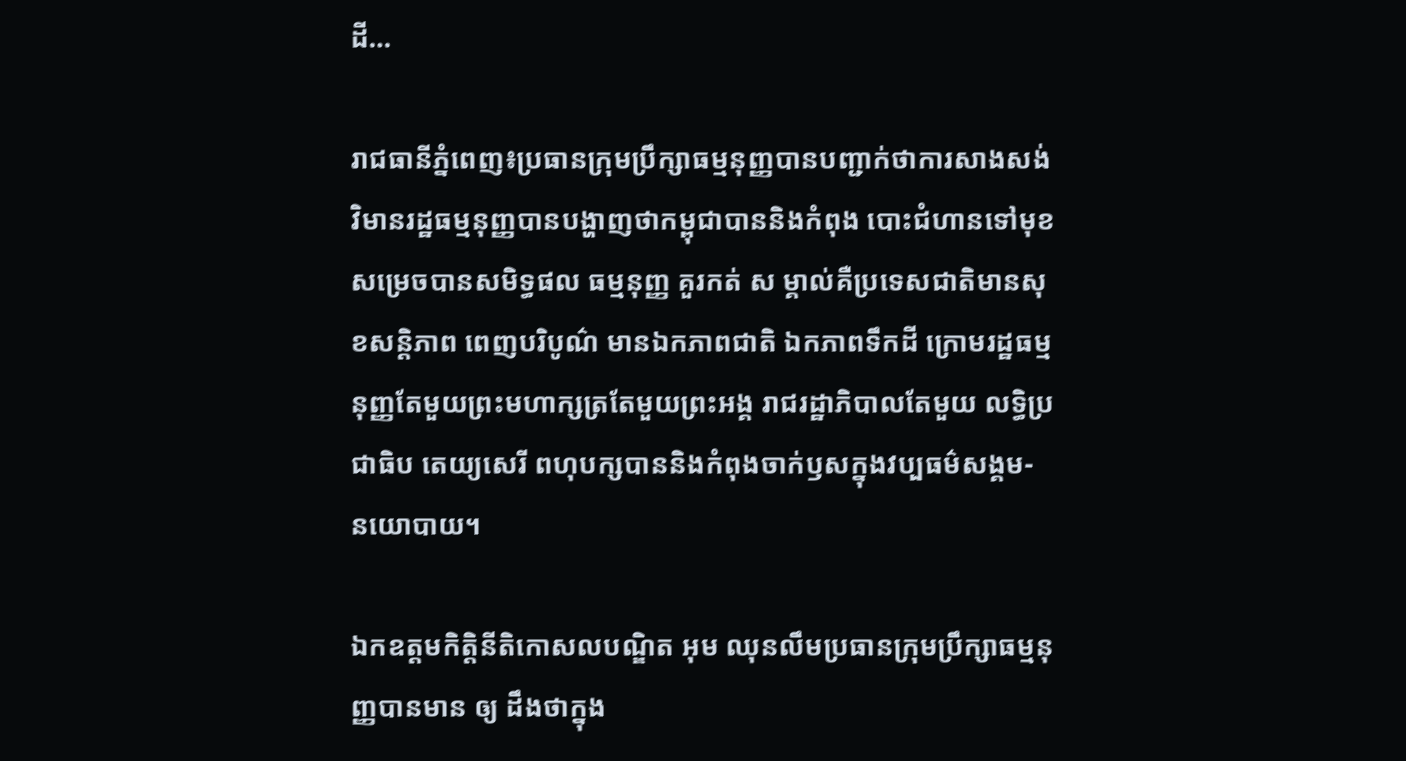ដី…

រាជធានីភ្នំពេញ៖ប្រធានក្រុមប្រឹក្សាធម្មនុញ្ញបានបញ្ជាក់ថាការសាងសង់វិមានរដ្ឋធម្មនុញ្ញបានបង្ហាញថាកម្ពុជាបាននិងកំពុង បោះជំហានទៅមុខ សម្រេចបានសមិទ្ធផល ធម្មនុញ្ញ គួរកត់ ស ម្គាល់គឺប្រទេសជាតិមានសុខសន្តិភាព ពេញបរិបូណ៌ មានឯកភាពជាតិ ឯកភាពទឹកដី ក្រោមរដ្ឋធម្មនុញ្ញតែមួយព្រះមហាក្សត្រតែមួយព្រះអង្គ រាជរដ្ឋាភិបាលតែមួយ លទ្ធិប្រជាធិប តេយ្យសេរី ពហុបក្សបាននិងកំពុងចាក់ឫសក្នុងវប្បធម៌សង្គម- នយោបាយ។

ឯកឧត្តមកិត្តិនីតិកោសលបណ្ឌិត អុម ឈុនលឹមប្រធានក្រុមប្រឹក្សាធម្មនុញ្ញបានមាន ឲ្យ ដឹងថាក្នុង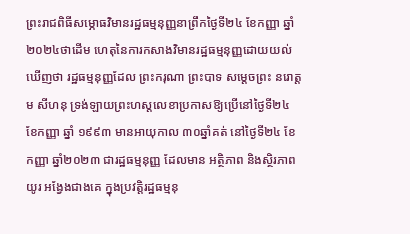ព្រះរាជពិធីសម្ភោធវិមានរដ្ឋធម្មនុញ្ញនាព្រឹកថ្ងៃទី២៤ ខែកញ្ញា ឆ្នាំ២០២៤ថាដើម ហេតុនៃការកសាងវិមានរដ្ឋធម្មនុញ្ញដោយយល់ឃើញថា រដ្ឋធម្មនុញ្ញដែល ព្រះករុណា ព្រះបាទ សម្តេចព្រះ នរោត្តម សីហនុ ទ្រង់ឡាយព្រះហស្តលេខាប្រកាសឱ្យប្រើនៅថ្ងៃទី២៤ ខែកញ្ញា ឆ្នាំ ១៩៩៣ មានអាយុកាល ៣០ឆ្នាំគត់ នៅថ្ងៃទី២៤ ខែកញ្ញា ឆ្នាំ២០២៣ ជារដ្ឋធម្មនុញ្ញ ដែលមាន អត្ថិភាព និងស្ថិរភាព យូរ អង្វែងជាងគេ ក្នុងប្រវត្តិរដ្ឋធម្មនុ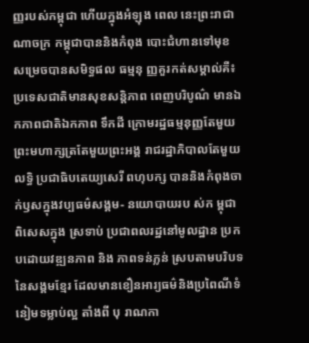ញ្ញរបស់កម្ពុជា ហើយក្នុងអំឡុង ពេល នេះព្រះរាជាណាចក្រ កម្ពុជាបាននិងកំពុង បោះជំហានទៅមុខ សម្រេចបានសមិទ្ធផល ធម្មនុ ញ្ញគួរកត់សម្គាល់គឺ៖ ប្រទេសជាតិមានសុខសន្តិភាព ពេញបរិបូណ៌ មានឯកភាពជាតិឯកភាព ទឹកដី ក្រោមរដ្ឋធម្មនុញ្ញតែមួយព្រះមហាក្សត្រតែមួយព្រះអង្គ រាជរដ្ឋាភិបាលតែមួយ លទ្ធិ ប្រជាធិបតេយ្យសេរី ពហុបក្ស បាននិងកំពុងចាក់ឫសក្នុងវប្បធម៌សង្គម- នយោបាយរប ស់ក ម្ពុជា ពិសេសក្នុង ស្រទាប់ ប្រជាពលរដ្ឋនៅមូលដ្ឋាន ប្រកបដោយវឌ្ឍនភាព និង ភាពទន់ភ្លន់ ស្របតាមបរិបទនៃសង្គមខ្មែរ ដែលមានខឿនអារ្យធម៌និងប្រពៃណីទំនៀមទម្លាប់ល្អ តាំងពី បុ រាណកា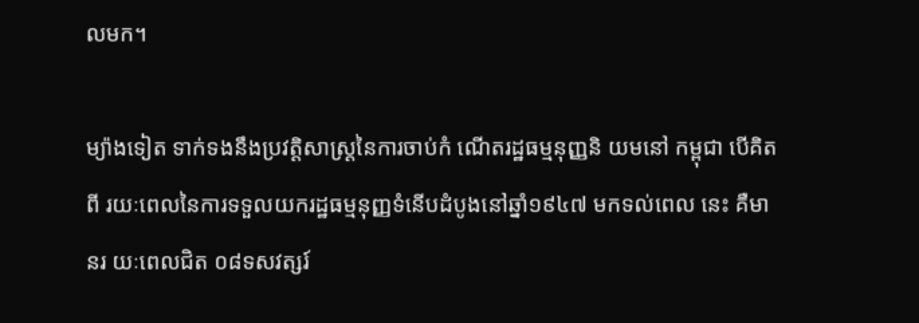លមក។

ម្យ៉ាងទៀត ទាក់ទងនឹងប្រវត្តិសាស្ត្រនៃការចាប់កំ ណើតរដ្ឋធម្មនុញ្ញនិ យមនៅ កម្ពុជា បើគិតពី រយៈពេលនៃការទទួលយករដ្ឋធម្មនុញ្ញទំនើបដំបូងនៅឆ្នាំ១៩៤៧ មកទល់ពេល នេះ គឺមានរ យៈពេលជិត ០៨ទសវត្សរ៍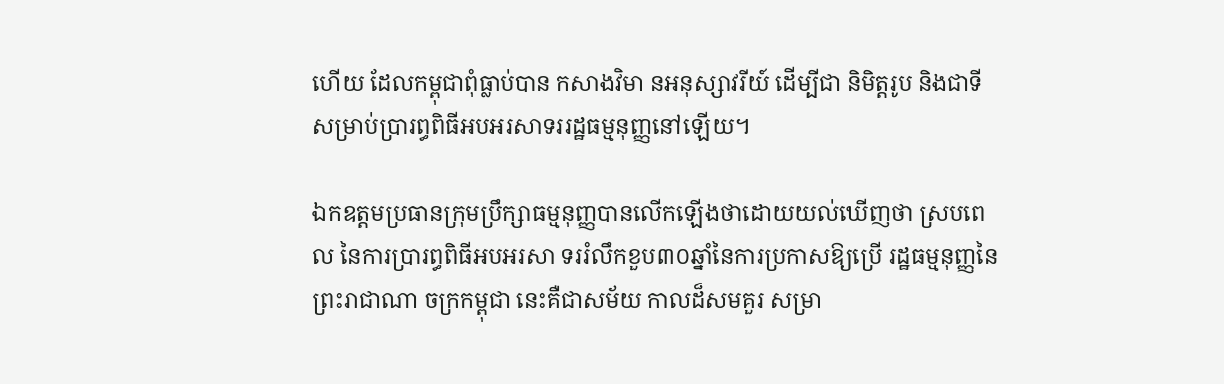ហើយ ដែលកម្ពុជាពុំធ្លាប់បាន កសាងវិមា នអនុស្សាវរីយ៍ ដើម្បីជា និមិត្តរូប និងជាទី សម្រាប់ប្រារព្ធពិធីអបអរសាទររដ្ឋធម្មនុញ្ញនៅឡើយ។

ឯកឧត្តមប្រធានក្រុមប្រឹក្សាធម្មនុញ្ញបានលើកឡើងថាដោយយល់ឃើញថា ស្របពេល នៃការប្រារព្ធពិធីអបអរសា ទររំលឹកខួប៣០ឆ្នាំនៃការប្រកាសឱ្យប្រើ រដ្ឋធម្មនុញ្ញនៃព្រះរាជាណា ចក្រកម្ពុជា នេះគឺជាសម័យ កាលដ៏សមគួរ សម្រា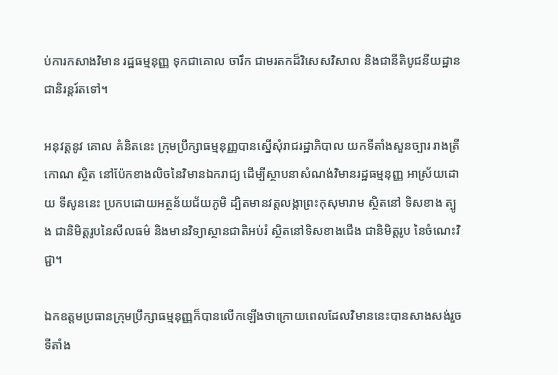ប់ការកសាងវិមាន រដ្ឋធម្មនុញ្ញ ទុកជាគោល ចារឹក ជាមរតកដ៏វិសេសវិសាល និងជានីតិបូជនីយដ្ឋានជានិរន្តរ៍តទៅ។

អនុវត្តនូវ គោល គំនិតនេះ ក្រុមប្រឹក្សាធម្មនុញ្ញបានស្នើសុំរាជរដ្ឋាភិបាល យកទីតាំងសួនច្បារ រាងត្រីកោណ ស្ថិត នៅប៉ែកខាងលិចនៃវិមានឯករាជ្យ ដើម្បីស្ថាបនាសំណង់វិមានរដ្ឋធម្មនុញ្ញ អាស្រ័យដោយ ទីសូននេះ ប្រកបដោយអត្ថន័យជ័យភូមិ ដ្បិតមានវត្តលង្កាព្រះកុសុមារាម ស្ថិតនៅ ទិសខាង ត្បូង ជានិមិត្តរូបនៃសីលធម៌ និងមានវិទ្យាស្ថានជាតិអប់រំ ស្ថិតនៅទិសខាងជើង ជានិមិត្តរូប នៃចំណេះវិជ្ជា។

ឯកឧត្តមប្រធានក្រុមប្រឹក្សាធម្មនុញ្ញក៏បានលើកឡើងថាក្រោយពេលដែលវិមាននេះបានសាងសង់រួច ទីតាំង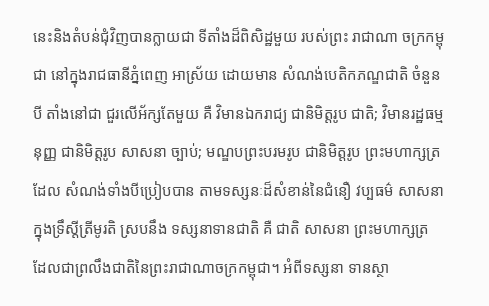នេះនិងតំបន់ជុំវិញបានក្លាយជា ទីតាំងដ៏ពិសិដ្ឋមួយ របស់ព្រះ រាជាណា ចក្រកម្ពុជា នៅក្នុងរាជធានីភ្នំពេញ អាស្រ័យ ដោយមាន សំណង់បេតិកភណ្ឌជាតិ ចំនួនបី តាំងនៅជា ជួរលើអ័ក្សតែមួយ គឺ វិមានឯករាជ្យ ជានិមិត្តរូប ជាតិ; វិមានរដ្ឋធម្មនុញ្ញ ជានិមិត្តរូប សាសនា ច្បាប់; មណ្ឌបព្រះបរមរូប ជានិមិត្តរូប ព្រះមហាក្សត្រ ដែល សំណង់ទាំងបីប្រៀបបាន តាមទស្សនៈដ៏សំខាន់នៃជំនឿ វប្បធម៌ សាសនា ក្នុងទ្រឹស្តីត្រីមូរតិ ស្របនឹង ទស្សនាទានជាតិ គឺ ជាតិ សាសនា ព្រះមហាក្សត្រ ដែលជាព្រលឹងជាតិនៃព្រះរាជាណាចក្រកម្ពុជា។ អំពីទស្សនា ទានស្ថា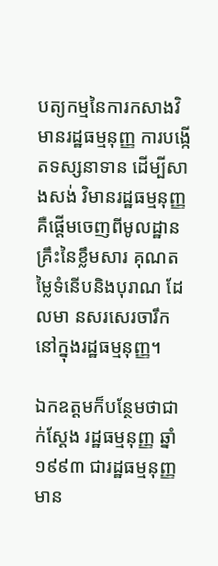បត្យកម្មនៃការកសាងវិមានរដ្ឋធម្មនុញ្ញ ការបង្កើតទស្សនាទាន ដើម្បីសាងសង់ វិមានរដ្ឋធម្មនុញ្ញ គឺផ្តើមចេញពីមូលដ្ឋានគ្រឹះនៃខ្លឹមសារ គុណតម្លៃទំនើបនិងបុរាណ ដែលមា នសរសេរចារឹកនៅក្នុងរដ្ឋធម្មនុញ្ញ។

ឯកឧត្តមក៏បន្ថែមថាជាក់ស្តែង រដ្ឋធម្មនុញ្ញ ឆ្នាំ១៩៩៣ ជារដ្ឋធម្មនុញ្ញមាន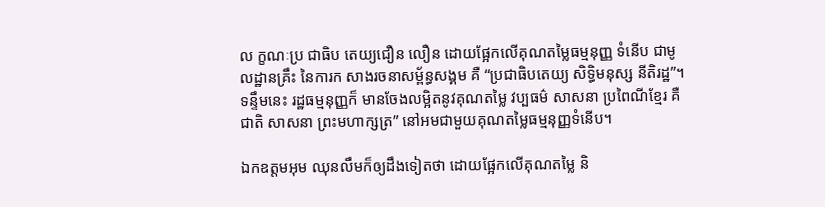ល ក្ខណៈប្រ ជាធិប តេយ្យជឿន លឿន ដោយផ្អែកលើគុណតម្លៃធម្មនុញ្ញ ទំនើប ជាមូលដ្ឋានគ្រឹះ នៃការក សាងរចនាសម្ព័ន្ធសង្គម គឺ “ប្រជាធិបតេយ្យ សិទ្ធិមនុស្ស នីតិរដ្ឋ”។ ទន្ទឹមនេះ រដ្ឋធម្មនុញ្ញក៏ មានចែងលម្អិតនូវគុណតម្លៃ វប្បធម៌ សាសនា ប្រពៃណីខ្មែរ គឺ ជាតិ សាសនា ព្រះមហាក្សត្រ” នៅអមជាមួយគុណតម្លៃធម្មនុញ្ញទំនើប។

ឯកឧត្តមអុម ឈុនលឹមក៏ឲ្យដឹងទៀតថា ដោយផ្អែកលើគុណតម្លៃ និ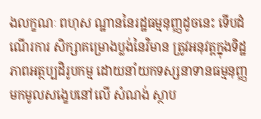ងលក្ខណៈ ពហុស ណ្ឋាននៃរដ្ឋធម្មនុញ្ញដូចនេះ ទើបដំណើរការ សិក្សាគម្រោងប្លង់នៃវិមាន ត្រូវអនុវត្តក្នុងទិដ្ឋ ភាពអត្ថប្បដិរូបកម្ម ដោយនាំយកទស្សនាទានធម្មនុញ្ញ មកមូលសង្ខេបនៅលើ សំណង់ ស្ថាប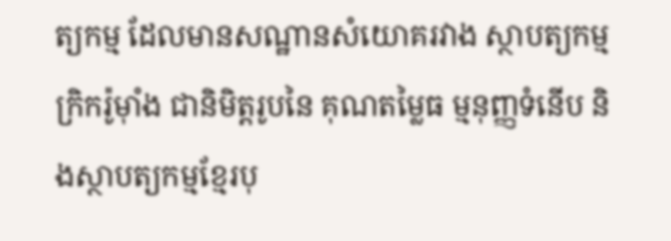ត្យកម្ម ដែលមានសណ្ឋានសំយោគរវាង ស្ថាបត្យកម្មក្រិករ៉ូម៉ាំង ជានិមិត្តរូបនៃ គុណតម្លៃធ ម្មនុញ្ញទំនើប និងស្ថាបត្យកម្មខ្មែរបុ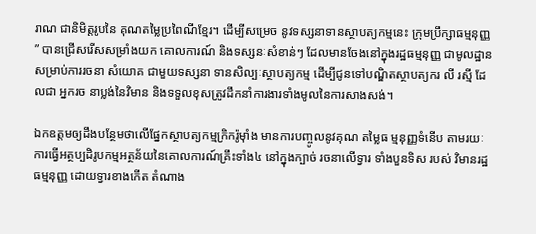រាណ ជានិមិត្តរូបនៃ គុណតម្លៃប្រពៃណីខ្មែរ។ ដើម្បីសម្រេច នូវទស្សនាទានស្ថាបត្យកម្មនេះ ក្រុមប្រឹក្សាធម្មនុញ្ញ” បានជ្រើសរើសសម្រាំងយក គោលការណ៍ និងទស្សនៈសំខាន់ៗ ដែលមានចែងនៅក្នុងរដ្ឋធម្មនុញ្ញ ជាមូលដ្ឋានសម្រាប់ការរចនា សំយោគ ជាមួយទស្សនា ទានសិល្បៈស្ថាបត្យកម្ម ដើម្បីជូនទៅបណ្ឌិតស្ថាបត្យករ លី រស្មី ដែលជា អ្នករច នាប្លង់នៃវិមាន និងទទួលខុសត្រូវដឹកនាំការងារទាំងមូលនៃការសាងសង់។

ឯកឧត្តមឲ្យដឹងបន្ថែមថាលើផ្នែកស្ថាបត្យកម្មក្រិករ៉ូម៉ាំង មានការបញ្ចូលនូវគុណ តម្លៃធ ម្មនុញ្ញទំនើប តាមរយៈ ការធ្វើអត្ថប្បដិរូបកម្មអត្ថន័យនៃគោលការណ៍គ្រឹះទាំង៤ នៅក្នុងក្បាច់ រចនាលើទ្វារ ទាំងបួនទិស របស់ វិមានរដ្ឋធម្មនុញ្ញ ដោយទ្វារខាងកើត តំណាង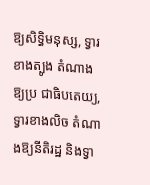ឱ្យសិទ្ធិមនុស្ស, ទ្វារខាងត្បូង តំណាងឱ្យប្រ ជាធិបតេយ្យ, ទ្វារខាងលិច តំណាងឱ្យនីតិរដ្ឋ និងទ្វា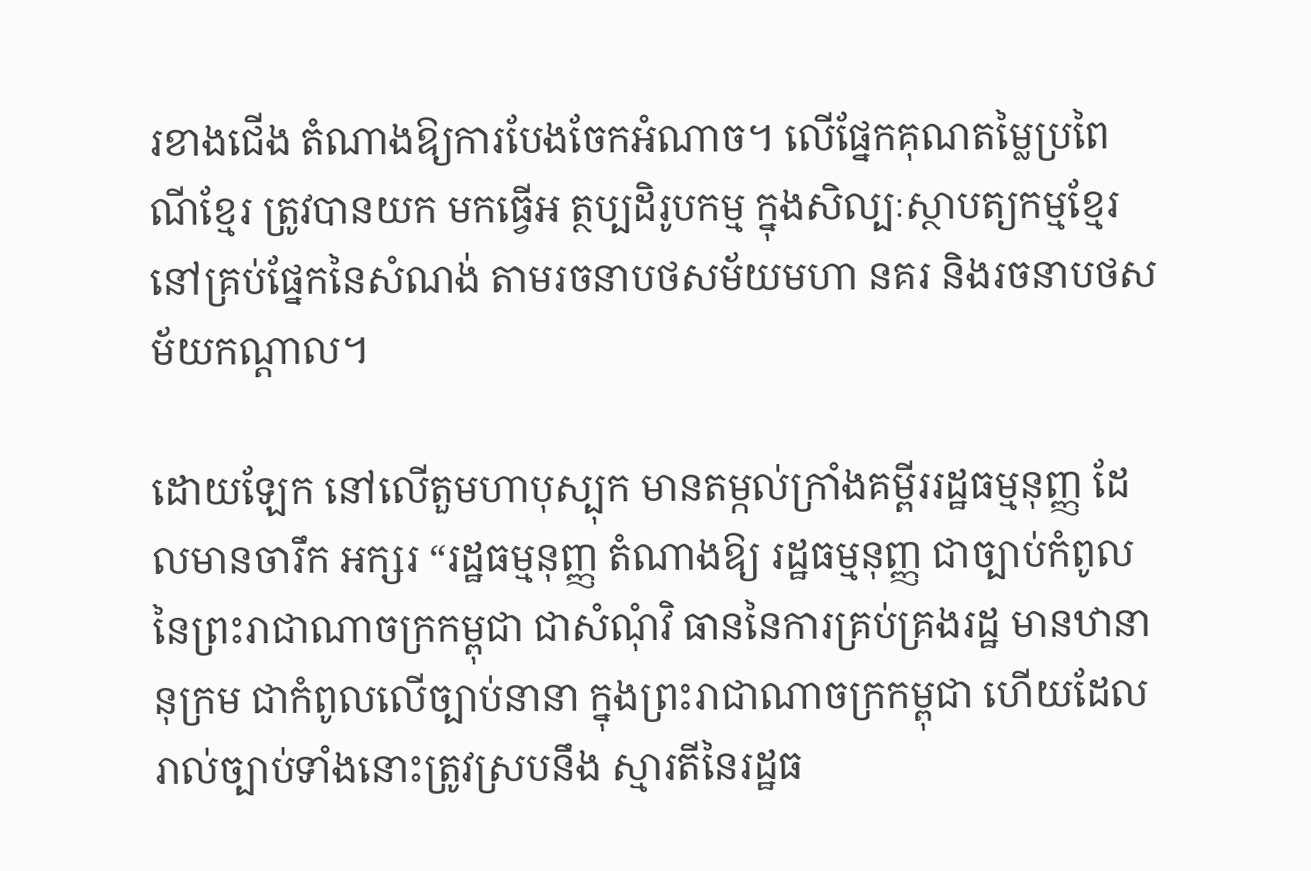រខាងជើង តំណាងឱ្យការបែងចែកអំណាច។ លើផ្នែកគុណតម្លៃប្រពៃណីខ្មែរ ត្រូវបានយក មកធ្វើអ ត្ថប្បដិរូបកម្ម ក្នុងសិល្បៈស្ថាបត្យកម្មខ្មែរ នៅគ្រប់ផ្នែកនៃសំណង់ តាមរចនាបថសម័យមហា នគរ និងរចនាបថសម័យកណ្តាល។

ដោយឡែក នៅលើតួមហាបុស្បុក មានតម្កល់ក្រាំងគម្ពីររដ្ឋធម្មនុញ្ញ ដែលមានចារឹក អក្សរ “រដ្ឋធម្មនុញ្ញ តំណាងឱ្យ រដ្ឋធម្មនុញ្ញ ជាច្បាប់កំពូលនៃព្រះរាជាណាចក្រកម្ពុជា ជាសំណុំវិ ធាននៃការគ្រប់គ្រងរដ្ឋ មានឋានានុក្រម ជាកំពូលលើច្បាប់នានា ក្នុងព្រះរាជាណាចក្រកម្ពុជា ហើយដែលរាល់ច្បាប់ទាំងនោះត្រូវស្របនឹង ស្មារតីនៃរដ្ឋធ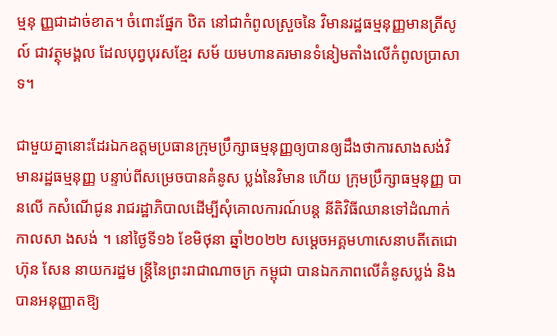ម្មនុ ញ្ញជាដាច់ខាត។ ចំពោះផ្នែក ឋិត នៅជាកំពូលស្រួចនៃ វិមានរដ្ឋធម្មនុញ្ញមានត្រីសូល៍ ជាវត្ថុមង្គល ដែលបុព្វបុរសខ្មែរ សម័ យមហានគរមានទំនៀមតាំងលើកំពូលប្រាសាទ។

ជាមួយគ្នានោះដែរឯកឧត្តមប្រធានក្រុមប្រឹក្សាធម្មនុញ្ញឲ្យបានឲ្យដឹងថាការសាងសង់វិមានរដ្ឋធម្មនុញ្ញ បន្ទាប់ពីសម្រេចបានគំនូស ប្លង់នៃវិមាន ហើយ ក្រុមប្រឹក្សាធម្មនុញ្ញ បានលើ កសំណើជូន រាជរដ្ឋាភិបាលដើម្បីសុំគោលការណ៍បន្ត នីតិវិធីឈានទៅដំណាក់កាលសា ងសង់ ។ នៅថ្ងៃទី១៦ ខែមិថុនា ឆ្នាំ២០២២ សម្តេចអគ្គមហាសេនាបតីតេជោ ហ៊ុន សែន នាយករដ្ឋម ន្ត្រីនៃព្រះរាជាណាចក្រ កម្ពុជា បានឯកភាពលើគំនូសប្លង់ និងបានអនុញ្ញាតឱ្យ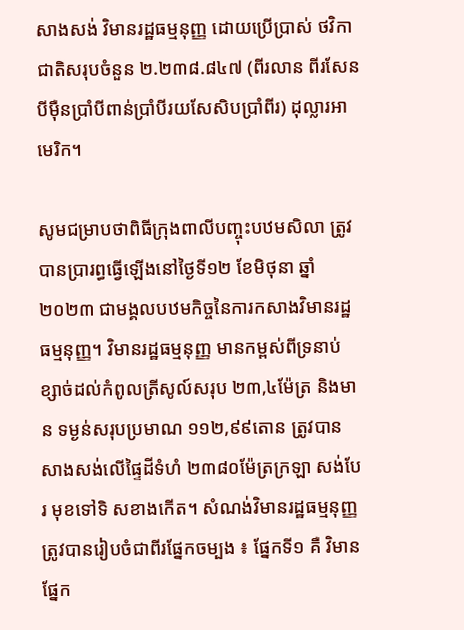សាងសង់ វិមានរដ្ឋធម្មនុញ្ញ ដោយប្រើប្រាស់ ថវិកាជាតិសរុបចំនួន ២.២៣៨.៨៤៧ (ពីរលាន ពីរសែនបីម៉ឺនប្រាំបីពាន់ប្រាំបីរយសែសិបប្រាំពីរ) ដុល្លារអាមេរិក។

សូមជម្រាបថាពិធីក្រុងពាលីបញ្ចុះបឋមសិលា ត្រូវបានប្រារព្ធធ្វើឡើងនៅថ្ងៃទី១២ ខែមិថុនា ឆ្នាំ២០២៣ ជាមង្គលបឋមកិច្ចនៃការកសាងវិមានរដ្ឋធម្មនុញ្ញ។ វិមានរដ្ឋធម្មនុញ្ញ មានកម្ពស់ពីទ្រនាប់ខ្សាច់ដល់កំពូលត្រីសូល៍សរុប ២៣,៤ម៉ែត្រ និងមាន ទម្ងន់សរុបប្រមាណ ១១២,៩៩តោន ត្រូវបានសាងសង់លើផ្ទៃដីទំហំ ២៣៨០ម៉ែត្រក្រឡា សង់បែរ មុខទៅទិ សខាងកើត។ សំណង់វិមានរដ្ឋធម្មនុញ្ញ ត្រូវបានរៀបចំជាពីរផ្នែកចម្បង ៖ ផ្នែកទី១ គឺ វិមាន ផ្នែក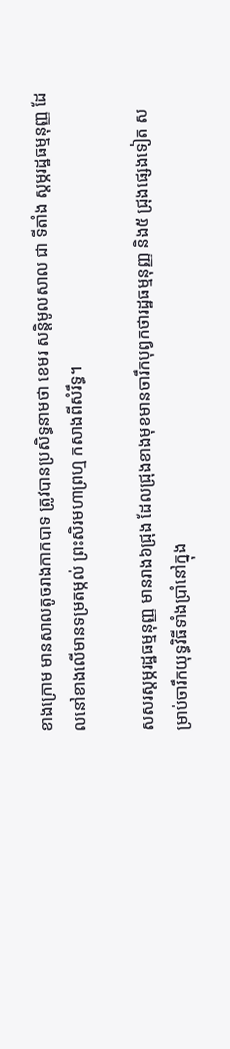ខាងក្រោម មានសាលតូចរាងកាកបាទ ត្រូវបានប្រសិទ្ធនាមថា ខេមរ សន្តិមូលសាល ជា ទីតាំង ស្តម្ភរដ្ឋធម្មនុញ្ញ ដែលនៅខាងលើមានទម្រតម្កល់ ព្រះសិរមហាព្រហ្ម កសាងពីសំរឹទ្ធ។

សសរស្តម្ភរដ្ឋធម្មនុញ្ញ មានរាង៦ជ្រុង ដែលជ្រុងខាងមុខមានចារឹកបុព្វកថារដ្ឋធម្មនុញ្ញ និង៥ ជ្រុងផ្សេងទៀត សម្រាប់ចារឹកយុទ្ធវិធីទាំងប្រាំនៅក្នុង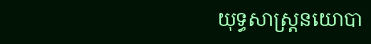យុទ្ធសាស្ត្រនយោបា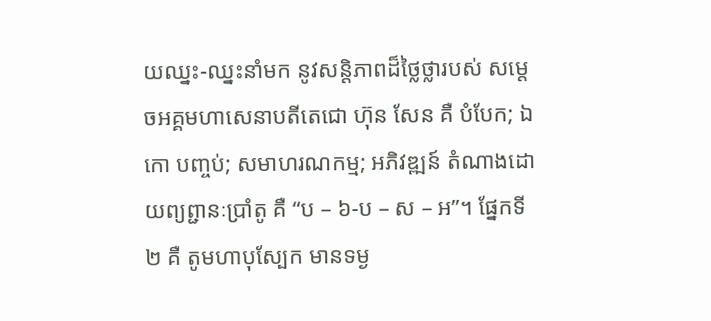យឈ្នះ-ឈ្នះនាំមក នូវសន្តិភាពដ៏ថ្លៃថ្លារបស់ សម្តេចអគ្គមហាសេនាបតីតេជោ ហ៊ុន សែន គឺ បំបែក; ឯកោ បញ្ចប់; សមាហរណកម្ម; អភិវឌ្ឍន៍ តំណាងដោយព្យព្ជានៈប្រាំតូ គឺ “ប – ៦-ប – ស – អ”។ ផ្នែកទី២ គឺ តូមហាបុស្បែក មានទម្ង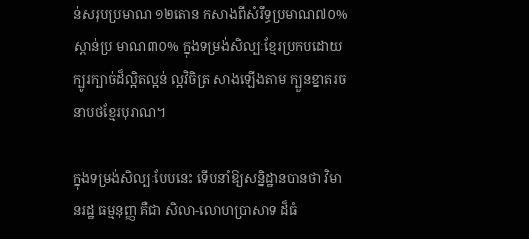ន់សរុបប្រមាណ ១២តោន កសាងពីសំរឹទ្ធប្រមាណ៧០% ស្ពាន់ប្រ មាណ៣០% ក្នុងទម្រង់សិល្បៈខ្មែរប្រកបដោយក្បូរក្បាច់ដ៏ល្អិតល្អន់ ល្អវិចិត្រ សាងឡើងតាម ក្បួនខ្នាតរចនាបថខ្មែរបុរាណ។

ក្នុងទម្រង់សិល្បៈបែបនេះ ទើបនាំឱ្យសន្និដ្ឋានបានថា វិមានរដ្ឋ ធម្មនុញ្ញ គឺជា សិលា-លោហប្រាសាទ ដ៏ធំ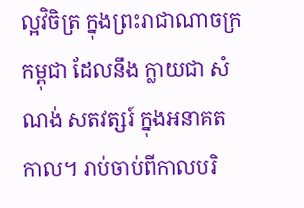ល្អវិចិត្រ ក្នុងព្រះរាជាណាចក្រកម្ពុជា ដែលនឹង ក្លាយជា សំណង់ សតវត្សរ៍ ក្នុងអនាគតកាល។ រាប់ចាប់ពីកាលបរិ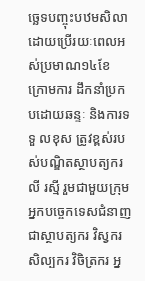ច្ឆេទបញ្ចុះបឋមសិលា ដោយប្រើរយៈពេលអស់ប្រមាណ១៤ខែ ក្រោមការ ដឹកនាំប្រកបដោយឆន្ទៈ និងការទទួ លខុស ត្រូវខ្ពស់របស់បណ្ឌិតស្ថាបត្យករ លី រស្មី រួមជាមួយក្រុម អ្នកបច្ចេកទេសជំនាញជាស្ថាបត្យករ វិស្វករ សិល្បករ វិចិត្រករ អ្ន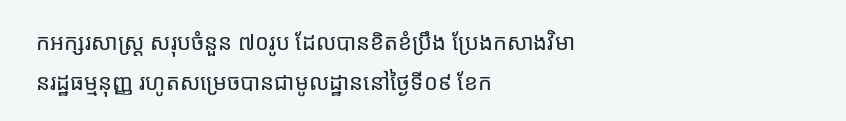កអក្សរសាស្ត្រ សរុបចំនួន ៧០រូប ដែលបានខិតខំប្រឹង ប្រែងកសាងវិមានរដ្ឋធម្មនុញ្ញ រហូតសម្រេចបានជាមូលដ្ឋាននៅថ្ងៃទី០៩ ខែក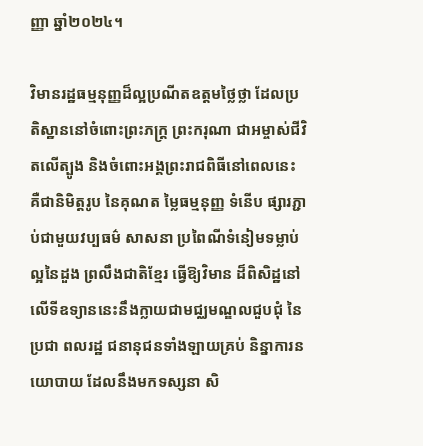ញ្ញា ឆ្នាំ២០២៤។

វិមានរដ្ឋធម្មនុញ្ញដ៏ល្អប្រណីតឧត្តមថ្លៃថ្លា ដែលប្រតិស្ឋាននៅចំពោះព្រះភក្ត្រ ព្រះករុណា ជាអម្ចាស់ជីវិតលើត្បូង និងចំពោះអង្គព្រះរាជពិធីនៅពេលនេះ គឺជានិមិត្តរូប នៃគុណត ម្លៃធម្មនុញ្ញ ទំនើប ផ្សារភ្ជាប់ជាមួយវប្បធម៌ សាសនា ប្រពៃណីទំនៀមទម្លាប់ ល្អនៃដួង ព្រលឹងជាតិខ្មែរ ធ្វើឱ្យវិមាន ដ៏ពិសិដ្ឋនៅលើទីឧទ្យាននេះនឹងក្លាយជាមជ្ឈមណ្ឌលជួបជុំ នៃប្រជា ពលរដ្ឋ ជនានុជនទាំងឡាយគ្រប់ និន្នាការនយោបាយ ដែលនឹងមកទស្សនា សិ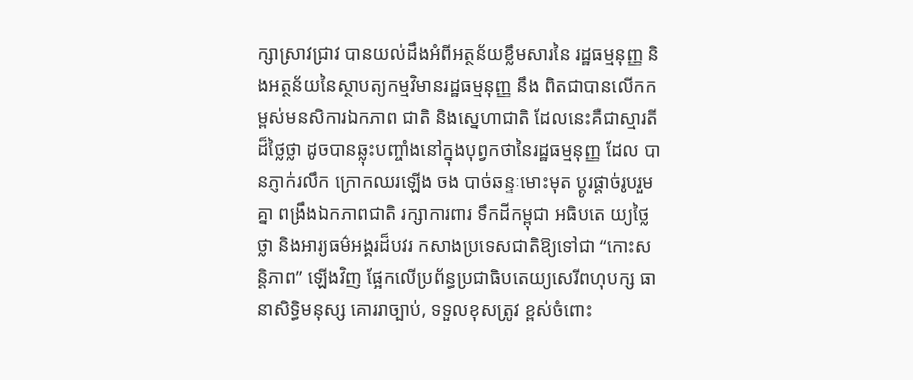ក្សាស្រាវជ្រាវ បានយល់ដឹងអំពីអត្ថន័យខ្លឹមសារនៃ រដ្ឋធម្មនុញ្ញ និងអត្ថន័យនៃស្ថាបត្យកម្មវិមានរដ្ឋធម្មនុញ្ញ នឹង ពិតជាបានលើកកម្ពស់មនសិការឯកភាព ជាតិ និងស្នេហាជាតិ ដែលនេះគឺជាស្មារតីដ៏ថ្លៃថ្លា ដូចបានឆ្លុះបញ្ចាំងនៅក្នុងបុព្វកថានៃរដ្ឋធម្មនុញ្ញ ដែល បានភ្ញាក់រលឹក ក្រោកឈរឡើង ចង បាច់ឆន្ទៈមោះមុត ប្តូរផ្តាច់រូបរួមគ្នា ពង្រឹងឯកភាពជាតិ រក្សាការពារ ទឹកដីកម្ពុជា អធិបតេ យ្យថ្លៃថ្លា និងអារ្យធម៌អង្គរដ៏បវរ កសាងប្រទេសជាតិឱ្យទៅជា “កោះសន្តិភាព” ឡើងវិញ ផ្អែកលើប្រព័ន្ធប្រជាធិបតេយ្យសេរីពហុបក្ស ធានាសិទ្ធិមនុស្ស គោររាច្បាប់, ទទួលខុសត្រូវ ខ្ពស់ចំពោះ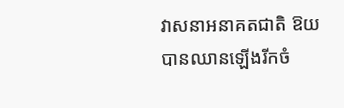វាសនាអនាគតជាតិ ឱយបានឈានឡើងរីកចំ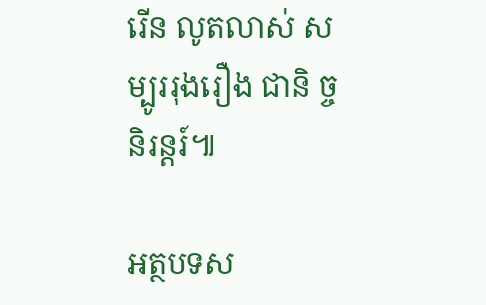រើន លូតលាស់ សម្បូររុងរឿង ជានិ ច្ចនិរន្តរ៍៕

អត្ថបទស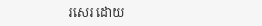រសេរ ដោយ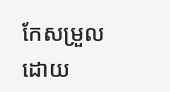កែសម្រួលដោយ